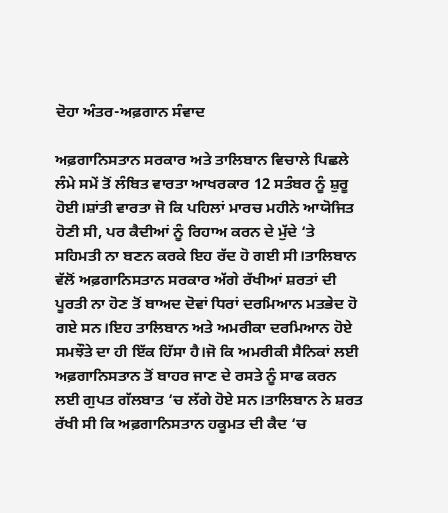ਦੋਹਾ ਅੰਤਰ-ਅਫ਼ਗਾਨ ਸੰਵਾਦ

ਅਫ਼ਗਾਨਿਸਤਾਨ ਸਰਕਾਰ ਅਤੇ ਤਾਲਿਬਾਨ ਵਿਚਾਲੇ ਪਿਛਲੇ ਲੰਮੇ ਸਮੇਂ ਤੋਂ ਲੰਬਿਤ ਵਾਰਤਾ ਆਖਰਕਾਰ 12 ਸਤੰਬਰ ਨੂੰ ਸ਼ੁਰੂ ਹੋਈ।ਸ਼ਾਂਤੀ ਵਾਰਤਾ ਜੋ ਕਿ ਪਹਿਲਾਂ ਮਾਰਚ ਮਹੀਨੇ ਆਯੋਜਿਤ ਹੋਣੀ ਸੀ, ਪਰ ਕੈਦੀਆਂ ਨੂੰ ਰਿਹਾਅ ਕਰਨ ਦੇ ਮੁੱਦੇ ‘ਤੇ ਸਹਿਮਤੀ ਨਾ ਬਣਨ ਕਰਕੇ ਇਹ ਰੱਦ ਹੋ ਗਈ ਸੀ।ਤਾਲਿਬਾਨ ਵੱਲੋਂ ਅਫ਼ਗਾਨਿਸਤਾਨ ਸਰਕਾਰ ਅੱਗੇ ਰੱਖੀਆਂ ਸ਼ਰਤਾਂ ਦੀ ਪੂਰਤੀ ਨਾ ਹੋਣ ਤੋਂ ਬਾਅਦ ਦੋਵਾਂ ਧਿਰਾਂ ਦਰਮਿਆਨ ਮਤਭੇਦ ਹੋ ਗਏ ਸਨ।ਇਹ ਤਾਲਿਬਾਨ ਅਤੇ ਅਮਰੀਕਾ ਦਰਮਿਆਨ ਹੋਏ ਸਮਝੌਤੇ ਦਾ ਹੀ ਇੱਕ ਹਿੱਸਾ ਹੈ।ਜੋ ਕਿ ਅਮਰੀਕੀ ਸੈਨਿਕਾਂ ਲਈ ਅਫ਼ਗਾਨਿਸਤਾਨ ਤੋਂ ਬਾਹਰ ਜਾਣ ਦੇ ਰਸਤੇ ਨੂੰ ਸਾਫ ਕਰਨ ਲਈ ਗੁਪਤ ਗੱਲਬਾਤ ‘ਚ ਲੱਗੇ ਹੋਏ ਸਨ।ਤਾਲਿਬਾਨ ਨੇ ਸ਼ਰਤ ਰੱਖੀ ਸੀ ਕਿ ਅਫ਼ਗਾਨਿਸਤਾਨ ਹਕੂਮਤ ਦੀ ਕੈਦ ‘ਚ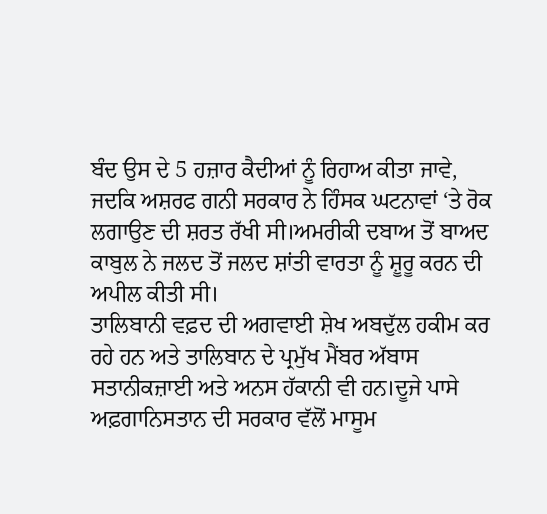ਬੰਦ ਉਸ ਦੇ 5 ਹਜ਼ਾਰ ਕੈਦੀਆਂ ਨੂੰ ਰਿਹਾਅ ਕੀਤਾ ਜਾਵੇ, ਜਦਕਿ ਅਸ਼ਰਫ ਗਨੀ ਸਰਕਾਰ ਨੇ ਹਿੰਸਕ ਘਟਨਾਵਾਂ ‘ਤੇ ਰੋਕ ਲਗਾਉਣ ਦੀ ਸ਼ਰਤ ਰੱਖੀ ਸੀ।ਅਮਰੀਕੀ ਦਬਾਅ ਤੋਂ ਬਾਅਦ ਕਾਬੁਲ ਨੇ ਜਲਦ ਤੋਂ ਜਲਦ ਸ਼ਾਂਤੀ ਵਾਰਤਾ ਨੂੰ ਸ਼ੂਰੂ ਕਰਨ ਦੀ ਅਪੀਲ ਕੀਤੀ ਸੀ।
ਤਾਲਿਬਾਨੀ ਵਫ਼ਦ ਦੀ ਅਗਵਾਈ ਸ਼ੇਖ ਅਬਦੁੱਲ ਹਕੀਮ ਕਰ ਰਹੇ ਹਨ ਅਤੇ ਤਾਲਿਬਾਨ ਦੇ ਪ੍ਰਮੁੱਖ ਮੈਂਬਰ ਅੱਬਾਸ ਸਤਾਨੀਕਜ਼ਾਈ ਅਤੇ ਅਨਸ ਹੱਕਾਨੀ ਵੀ ਹਨ।ਦੂਜੇ ਪਾਸੇ ਅਫ਼ਗਾਨਿਸਤਾਨ ਦੀ ਸਰਕਾਰ ਵੱਲੋਂ ਮਾਸੂਮ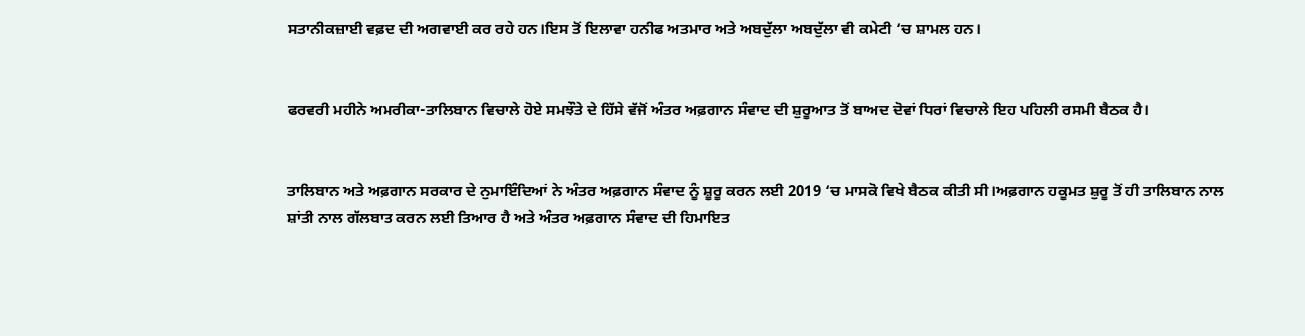ਸਤਾਨੀਕਜ਼ਾਈ ਵਫ਼ਦ ਦੀ ਅਗਵਾਈ ਕਰ ਰਹੇ ਹਨ।ਇਸ ਤੋਂ ਇਲਾਵਾ ਹਨੀਫ ਅਤਮਾਰ ਅਤੇ ਅਬਦੁੱਲਾ ਅਬਦੁੱਲਾ ਵੀ ਕਮੇਟੀ ‘ਚ ਸ਼ਾਮਲ ਹਨ।


ਫਰਵਰੀ ਮਹੀਨੇ ਅਮਰੀਕਾ-ਤਾਲਿਬਾਨ ਵਿਚਾਲੇ ਹੋਏ ਸਮਝੌਤੇ ਦੇ ਹਿੱਸੇ ਵੱਜੋਂ ਅੰਤਰ ਅਫ਼ਗਾਨ ਸੰਵਾਦ ਦੀ ਸ਼ੁਰੂਆਤ ਤੋਂ ਬਾਅਦ ਦੋਵਾਂ ਧਿਰਾਂ ਵਿਚਾਲੇ ਇਹ ਪਹਿਲੀ ਰਸਮੀ ਬੈਠਕ ਹੈ।


ਤਾਲਿਬਾਨ ਅਤੇ ਅਫ਼ਗਾਨ ਸਰਕਾਰ ਦੇ ਨੁਮਾਇੰਦਿਆਂ ਨੇ ਅੰਤਰ ਅਫ਼ਗਾਨ ਸੰਵਾਦ ਨੂੰ ਸ਼ੂਰੂ ਕਰਨ ਲਈ 2019 ‘ਚ ਮਾਸਕੋ ਵਿਖੇ ਬੈਠਕ ਕੀਤੀ ਸੀ।ਅਫ਼ਗਾਨ ਹਕੂਮਤ ਸ਼ੁਰੂ ਤੋਂ ਹੀ ਤਾਲਿਬਾਨ ਨਾਲ ਸ਼ਾਂਤੀ ਨਾਲ ਗੱਲਬਾਤ ਕਰਨ ਲਈ ਤਿਆਰ ਹੈ ਅਤੇ ਅੰਤਰ ਅਫ਼ਗਾਨ ਸੰਵਾਦ ਦੀ ਹਿਮਾਇਤ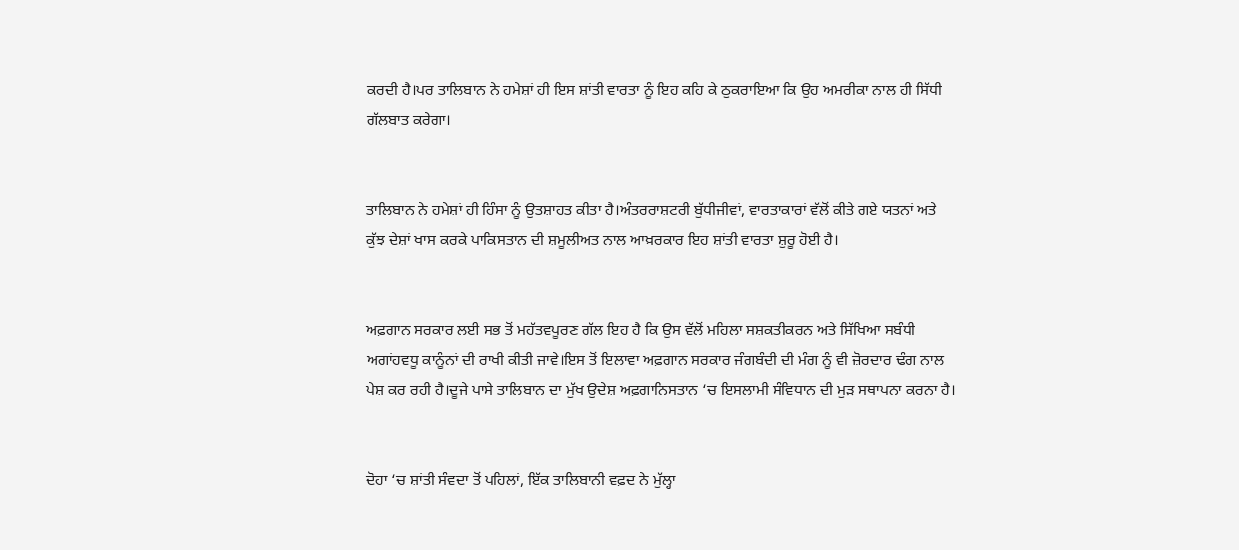ਕਰਦੀ ਹੈ।ਪਰ ਤਾਲਿਬਾਨ ਨੇ ਹਮੇਸ਼ਾਂ ਹੀ ਇਸ ਸ਼ਾਂਤੀ ਵਾਰਤਾ ਨੂੰ ਇਹ ਕਹਿ ਕੇ ਠੁਕਰਾਇਆ ਕਿ ਉਹ ਅਮਰੀਕਾ ਨਾਲ ਹੀ ਸਿੱਧੀ ਗੱਲਬਾਤ ਕਰੇਗਾ।


ਤਾਲਿਬਾਨ ਨੇ ਹਮੇਸ਼ਾਂ ਹੀ ਹਿੰਸਾ ਨੂੰ ਉਤਸ਼ਾਹਤ ਕੀਤਾ ਹੈ।ਅੰਤਰਰਾਸ਼ਟਰੀ ਬੁੱਧੀਜੀਵਾਂ, ਵਾਰਤਾਕਾਰਾਂ ਵੱਲੋਂ ਕੀਤੇ ਗਏ ਯਤਨਾਂ ਅਤੇ ਕੁੱਝ ਦੇਸ਼ਾਂ ਖਾਸ ਕਰਕੇ ਪਾਕਿਸਤਾਨ ਦੀ ਸ਼ਮੂਲੀਅਤ ਨਾਲ ਆਖ਼ਰਕਾਰ ਇਹ ਸ਼ਾਂਤੀ ਵਾਰਤਾ ਸ਼ੁਰੂ ਹੋਈ ਹੈ।


ਅਫ਼ਗਾਨ ਸਰਕਾਰ ਲਈ ਸਭ ਤੋਂ ਮਹੱਤਵਪੂਰਣ ਗੱਲ ਇਹ ਹੈ ਕਿ ਉਸ ਵੱਲੋਂ ਮਹਿਲਾ ਸਸ਼ਕਤੀਕਰਨ ਅਤੇ ਸਿੱਖਿਆ ਸਬੰਧੀ ਅਗਾਂਹਵਧੂ ਕਾਨੂੰਨਾਂ ਦੀ ਰਾਖੀ ਕੀਤੀ ਜਾਵੇ।ਇਸ ਤੋਂ ਇਲਾਵਾ ਅਫ਼ਗਾਨ ਸਰਕਾਰ ਜੰਗਬੰਦੀ ਦੀ ਮੰਗ ਨੂੰ ਵੀ ਜ਼ੋਰਦਾਰ ਢੰਗ ਨਾਲ ਪੇਸ਼ ਕਰ ਰਹੀ ਹੈ।ਦੂਜੇ ਪਾਸੇ ਤਾਲਿਬਾਨ ਦਾ ਮੁੱਖ ਉਦੇਸ਼ ਅਫ਼ਗਾਨਿਸਤਾਨ ‘ਚ ਇਸਲਾਮੀ ਸੰਵਿਧਾਨ ਦੀ ਮੁੜ ਸਥਾਪਨਾ ਕਰਨਾ ਹੈ।


ਦੋਹਾ ‘ਚ ਸ਼ਾਂਤੀ ਸੰਵਦਾ ਤੋਂ ਪਹਿਲਾਂ, ਇੱਕ ਤਾਲਿਬਾਨੀ ਵਫ਼ਦ ਨੇ ਮੁੱਲ੍ਹਾ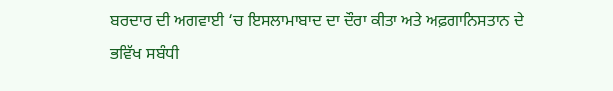ਬਰਦਾਰ ਦੀ ਅਗਵਾਈ ‘ਚ ਇਸਲਾਮਾਬਾਦ ਦਾ ਦੌਰਾ ਕੀਤਾ ਅਤੇ ਅਫ਼ਗਾਨਿਸਤਾਨ ਦੇ ਭਵਿੱਖ ਸਬੰਧੀ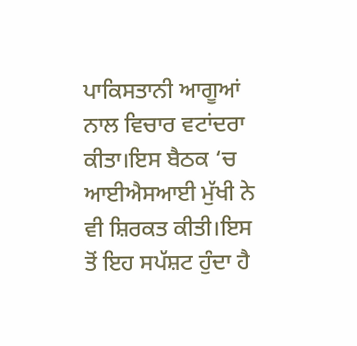ਪਾਕਿਸਤਾਨੀ ਆਗੂਆਂ ਨਾਲ ਵਿਚਾਰ ਵਟਾਂਦਰਾ ਕੀਤਾ।ਇਸ ਬੈਠਕ ‘ਚ ਆਈਐਸਆਈ ਮੁੱਖੀ ਨੇ ਵੀ ਸ਼ਿਰਕਤ ਕੀਤੀ।ਇਸ ਤੋਂ ਇਹ ਸਪੱਸ਼ਟ ਹੁੰਦਾ ਹੈ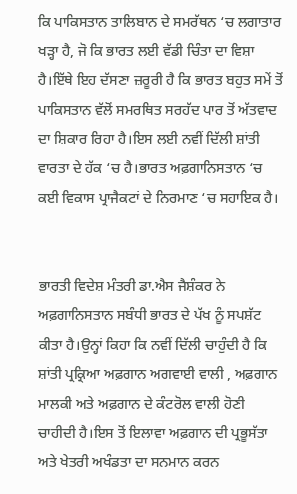ਕਿ ਪਾਕਿਸਤਾਨ ਤਾਲਿਬਾਨ ਦੇ ਸਮਰੱਥਨ ‘ਚ ਲਗਾਤਾਰ ਖੜ੍ਹਾ ਹੈ, ਜੋ ਕਿ ਭਾਰਤ ਲਈ ਵੱਡੀ ਚਿੰਤਾ ਦਾ ਵਿਸ਼ਾ ਹੈ।ਇੱਥੇ ਇਹ ਦੱਸਣਾ ਜ਼ਰੂਰੀ ਹੈ ਕਿ ਭਾਰਤ ਬਹੁਤ ਸਮੇਂ ਤੋਂ ਪਾਕਿਸਤਾਨ ਵੱਲੋਂ ਸਮਰਥਿਤ ਸਰਹੱਦ ਪਾਰ ਤੋਂ ਅੱਤਵਾਦ ਦਾ ਸ਼ਿਕਾਰ ਰਿਹਾ ਹੈ।ਇਸ ਲਈ ਨਵੀਂ ਦਿੱਲੀ ਸ਼ਾਂਤੀ ਵਾਰਤਾ ਦੇ ਹੱਕ ‘ਚ ਹੈ।ਭਾਰਤ ਅਫ਼ਗਾਨਿਸਤਾਨ ‘ਚ ਕਈ ਵਿਕਾਸ ਪ੍ਰਾਜੈਕਟਾਂ ਦੇ ਨਿਰਮਾਣ ‘ਚ ਸਹਾਇਕ ਹੈ।


ਭਾਰਤੀ ਵਿਦੇਸ਼ ਮੰਤਰੀ ਡਾ.ਐਸ ਜੈਸ਼ੰਕਰ ਨੇ ਅਫ਼ਗਾਨਿਸਤਾਨ ਸਬੰਧੀ ਭਾਰਤ ਦੇ ਪੱਖ ਨੂੰ ਸਪਸ਼ੱਟ ਕੀਤਾ ਹੈ।ਉਨ੍ਹਾਂ ਕਿਹਾ ਕਿ ਨਵੀਂ ਦਿੱਲੀ ਚਾਹੁੰਦੀ ਹੈ ਕਿ ਸ਼ਾਂਤੀ ਪ੍ਰਕ੍ਰਿਆ ਅਫ਼ਗਾਨ ਅਗਵਾਈ ਵਾਲੀ , ਅਫ਼ਗਾਨ ਮਾਲਕੀ ਅਤੇ ਅਫ਼ਗਾਨ ਦੇ ਕੰਟਰੋਲ ਵਾਲੀ ਹੋਣੀ ਚਾਹੀਦੀ ਹੈ।ਇਸ ਤੋਂ ਇਲਾਵਾ ਅਫ਼ਗਾਨ ਦੀ ਪ੍ਰਭੂਸੱਤਾ ਅਤੇ ਖੇਤਰੀ ਅਖੰਡਤਾ ਦਾ ਸਨਮਾਨ ਕਰਨ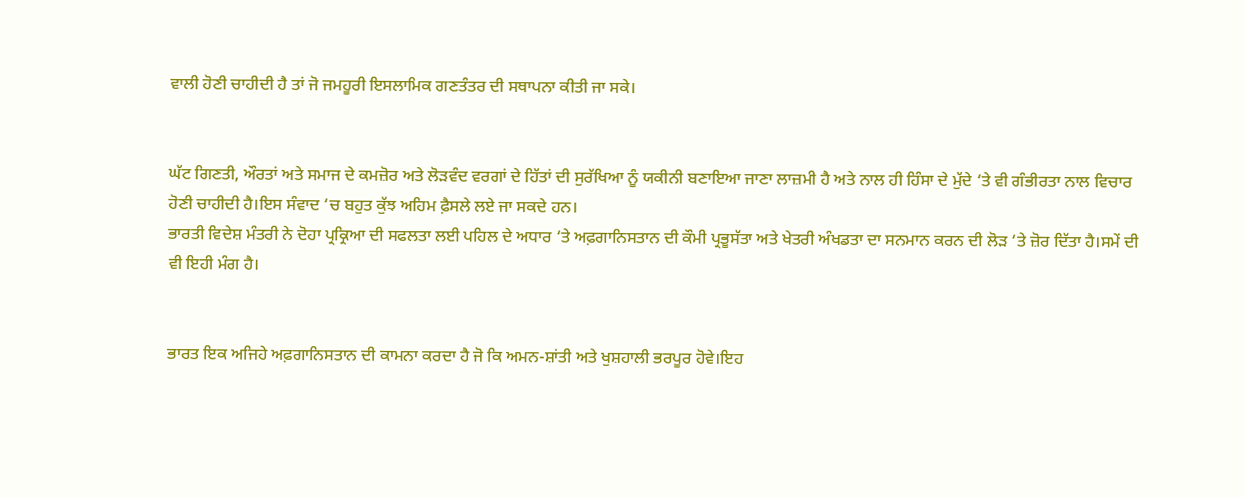ਵਾਲੀ ਹੋਣੀ ਚਾਹੀਦੀ ਹੈ ਤਾਂ ਜੋ ਜਮਹੂਰੀ ਇਸਲਾਮਿਕ ਗਣਤੰਤਰ ਦੀ ਸਥਾਪਨਾ ਕੀਤੀ ਜਾ ਸਕੇ।


ਘੱਟ ਗਿਣਤੀ, ਔਰਤਾਂ ਅਤੇ ਸਮਾਜ ਦੇ ਕਮਜ਼ੋਰ ਅਤੇ ਲੋੜਵੰਦ ਵਰਗਾਂ ਦੇ ਹਿੱਤਾਂ ਦੀ ਸੁਰੱਖਿਆ ਨੂੰ ਯਕੀਨੀ ਬਣਾਇਆ ਜਾਣਾ ਲਾਜ਼ਮੀ ਹੈ ਅਤੇ ਨਾਲ ਹੀ ਹਿੰਸਾ ਦੇ ਮੁੱਦੇ ‘ਤੇ ਵੀ ਗੰਭੀਰਤਾ ਨਾਲ ਵਿਚਾਰ ਹੋਣੀ ਚਾਹੀਦੀ ਹੈ।ਇਸ ਸੰਵਾਦ ‘ਚ ਬਹੁਤ ਕੁੱਝ ਅਹਿਮ ਫ਼ੈਸਲੇ ਲਏ ਜਾ ਸਕਦੇ ਹਨ।
ਭਾਰਤੀ ਵਿਦੇਸ਼ ਮੰਤਰੀ ਨੇ ਦੋਹਾ ਪ੍ਰਕ੍ਰਿਆ ਦੀ ਸਫਲਤਾ ਲਈ ਪਹਿਲ ਦੇ ਅਧਾਰ ‘ਤੇ ਅਫ਼ਗਾਨਿਸਤਾਨ ਦੀ ਕੌਮੀ ਪ੍ਰਭੂਸੱਤਾ ਅਤੇ ਖੇਤਰੀ ਅੰਖਡਤਾ ਦਾ ਸਨਮਾਨ ਕਰਨ ਦੀ ਲੋੜ ‘ਤੇ ਜ਼ੋਰ ਦਿੱਤਾ ਹੈ।ਸਮੇਂ ਦੀ ਵੀ ਇਹੀ ਮੰਗ ਹੈ।


ਭਾਰਤ ਇਕ ਅਜਿਹੇ ਅਫ਼ਗਾਨਿਸਤਾਨ ਦੀ ਕਾਮਨਾ ਕਰਦਾ ਹੈ ਜੋ ਕਿ ਅਮਨ-ਸ਼ਾਂਤੀ ਅਤੇ ਖੁਸ਼ਹਾਲੀ ਭਰਪੂਰ ਹੋਵੇ।ਇਹ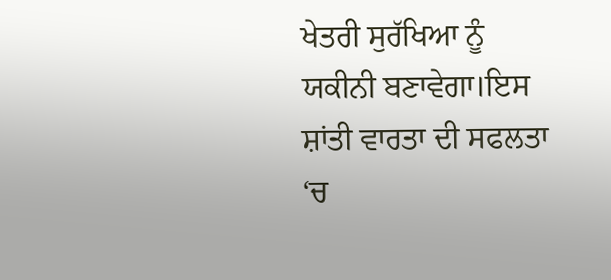ਖੇਤਰੀ ਸੁਰੱਖਿਆ ਨੂੰ ਯਕੀਨੀ ਬਣਾਵੇਗਾ।ਇਸ ਸ਼ਾਂਤੀ ਵਾਰਤਾ ਦੀ ਸਫਲਤਾ ‘ਚ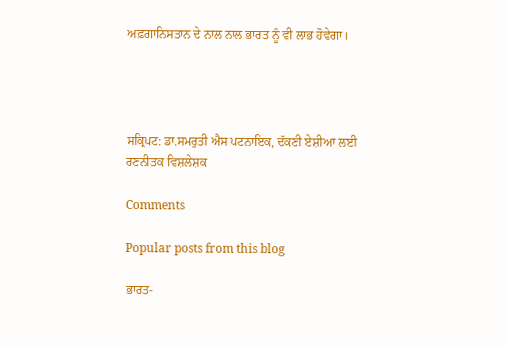ਅਫ਼ਗਾਨਿਸਤਾਨ ਦੇ ਨਾਲ ਨਾਲ ਭਾਰਤ ਨੂੰ ਵੀ ਲਾਭ ਹੋਵੇਗਾ।




ਸਕ੍ਰਿਪਟ: ਡਾ.ਸਮਰੁਤੀ ਐਸ ਪਟਨਾਇਕ, ਦੱਕਣੀ ਏਸ਼ੀਆ ਲਈ ਰਣਨੀਤਕ ਵਿਸ਼ਲੇਸ਼ਕ

Comments

Popular posts from this blog

ਭਾਰਤ-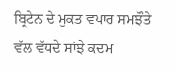ਬ੍ਰਿਟੇਨ ਦੇ ਮੁਕਤ ਵਪਾਰ ਸਮਝੌਤੇ ਵੱਲ ਵੱਧਦੇ ਸਾਂਝੇ ਕਦਮ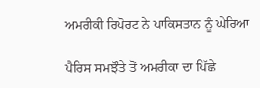ਅਮਰੀਕੀ ਰਿਪੋਰਟ ਨੇ ਪਾਕਿਸਤਾਨ ਨੂੰ ਘੇਰਿਆ

ਪੈਰਿਸ ਸਮਝੌਤੇ ਤੋਂ ਅਮਰੀਕਾ ਦਾ ਪਿੱਛੇ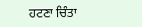ਹਟਣਾ ਚਿੰਤਾ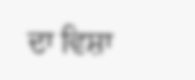ਦਾ ਵਿਸ਼ਾ